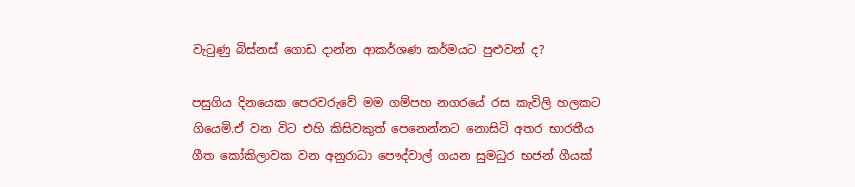වැටුණු බිස්නස් ගොඩ දාන්න ආකර්ශණ කර්මයට පුළුවන් ද?

පසුගිය දිනයෙක පෙරවරුවේ මම ගම්පහ නගරයේ රස කැවිලි හලකට ගියෙමි.ඒ වන විට එහි කිසිවකුත් පෙනෙන්නට නොසිටි අතර භාරතීය ගීත කෝකිලාවක වන අනුරාධා පෞද්වාල් ගයන සුමධුර භජන් ගීයක්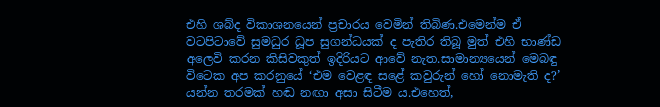එහි ශබ්ද විකාශනයෙන් ප්‍රචාරය වෙමින් තිබිණ.එමෙන්ම ඒ වටපිටාවේ සුමධුර ධූප සුගන්ධයක් ද පැතිර තිබූ මුත් එහි භාණ්ඩ අලෙවි කරන කිසිවකුත් ඉදිරියට ආවේ නැත.සාමාන්‍යයෙන් මෙබඳු විටෙක අප කරනුයේ ‘එම වෙළඳ සළේ කවුරුන් හෝ නොමැති ද?’ යන්න තරමක් හඬ නඟා අසා සිටීම ය.එහෙත්,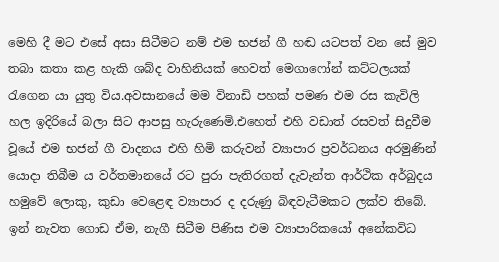මෙහි දී මට එසේ අසා සිටීමට නම් එම භජන් ගී හඬ යටපත් වන සේ මුව තබා කතා කළ හැකි ශබ්ද වාහිනියක් හෙවත් මෙගාෆෝන් කට්ටලයක් රැගෙන යා යුතු විය.අවසානයේ මම විනාඩි පහක් පමණ එම රස කැවිලි හල ඉදිරියේ බලා සිට ආපසු හැරුණෙමි.එහෙත් එහි වඩාත් රසවත් සිදුවීම වූයේ එම භජන් ගී වාදනය එහි හිමි කරුවන් ව්‍යාපාර ප්‍රවර්ධනය අරමුණින් යොදා තිබීම ය වර්තමානයේ රට පුරා පැතිරගත් දැවැන්ත ආර්ථික අර්බුදය හමුවේ ලොකු, කුඩා වෙළෙඳ ව්‍යාපාර ද දරුණු බිඳවැටීමකට ලක්ව තිබේ. ඉන් නැවත ගොඩ ඒම, නැගී සිටීම පිණිස එම ව්‍යාපාරිකයෝ අනේකවිධ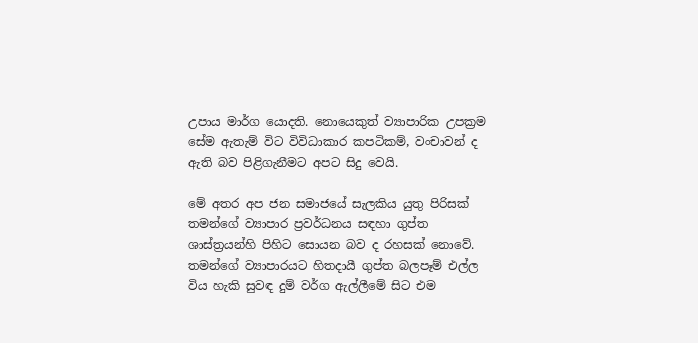උපාය මාර්ග යොදති. නොයෙකුත් ව්‍යාපාරික උපක්‍රම සේම ඇතැම් විට විවිධාකාර කපටිකම්, වංචාවන් ද ඇති බව පිළිගැනීමට අපට සිදු වෙයි.

මේ අතර අප ජන සමාජයේ සැලකිය යුතු පිරිසක් තමන්ගේ ව්‍යාපාර ප්‍රවර්ධනය සඳහා ගුප්ත ශාස්ත්‍රයන්හි පිහිට සොයන බව ද රහසක් නොවේ.
තමන්ගේ ව්‍යාපාරයට හිතදායී ගුප්ත බලපෑම් එල්ල විය හැකි සුවඳ දුම් වර්ග ඇල්ලීමේ සිට එම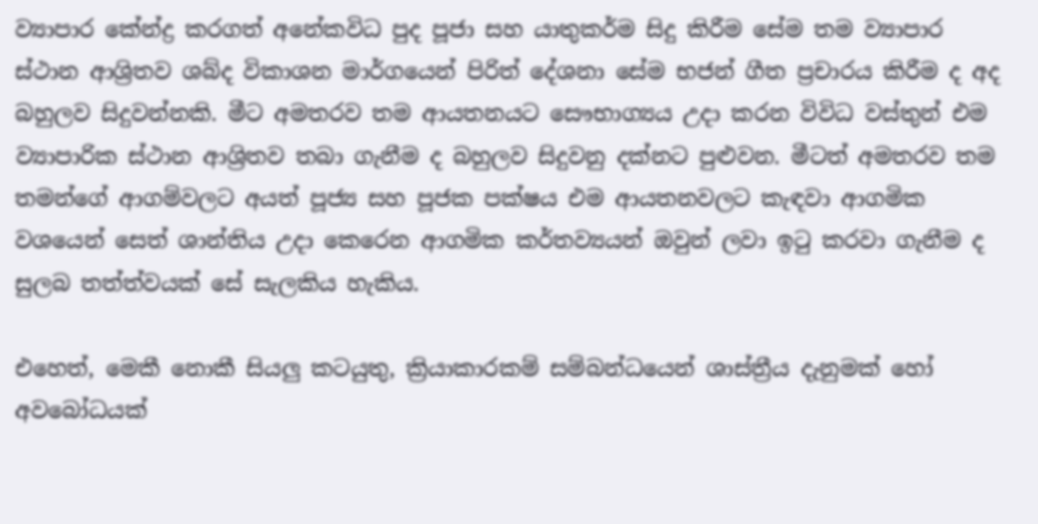ව්‍යාපාර කේන්ද්‍ර කරගත් අනේකවිධ පුද පූජා සහ යාතුකර්ම සිදු කිරීම සේම තම ව්‍යාපාර ස්ථාන ආශ්‍රිතව ශබ්ද විකාශන මාර්ගයෙන් පිරිත් දේශනා සේම භජන් ගීත ප්‍රචාරය කිරීම ද අද බහුලව සිදුවන්නකි. මීට අමතරව තම ආයතනයට සෞභාග්‍යය උදා කරන විවිධ වස්තුන් එම ව්‍යාපාරික ස්ථාන ආශ්‍රිතව තබා ගැනීම ද බහුලව සිදුවනු දක්නට පුළුවන. මීටත් අමතරව තම තමන්ගේ ආගම්වලට අයත් පූජ්‍ය සහ පූජක පක්ෂය එම ආයතනවලට කැඳවා ආගමික වශයෙන් සෙත් ශාන්තිය උදා කෙරෙන ආගමික කර්තව්‍යයන් ඔවුන් ලවා ඉටු කරවා ගැනීම ද සුලබ තත්ත්වයක් සේ සැලකිය හැකිය.

එහෙත්, මෙකී නොකී සියලු කටයුතු, ක්‍රියාකාරකම් සම්බන්ධයෙන් ශාස්ත්‍රීය දැනුමක් හෝ අවබෝධයක්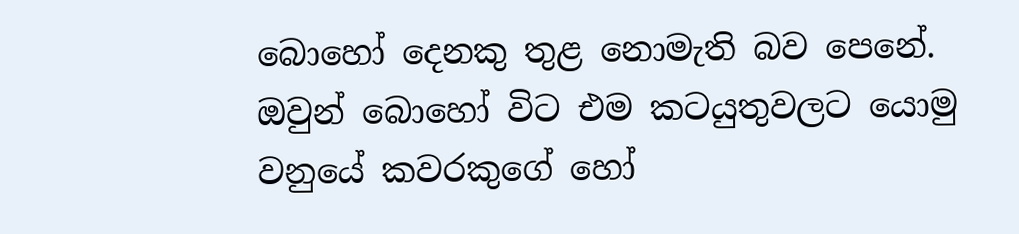බොහෝ දෙනකු තුළ නොමැති බව පෙනේ. ඔවුන් බොහෝ විට එම කටයුතුවලට යොමු වනුයේ කවරකුගේ හෝ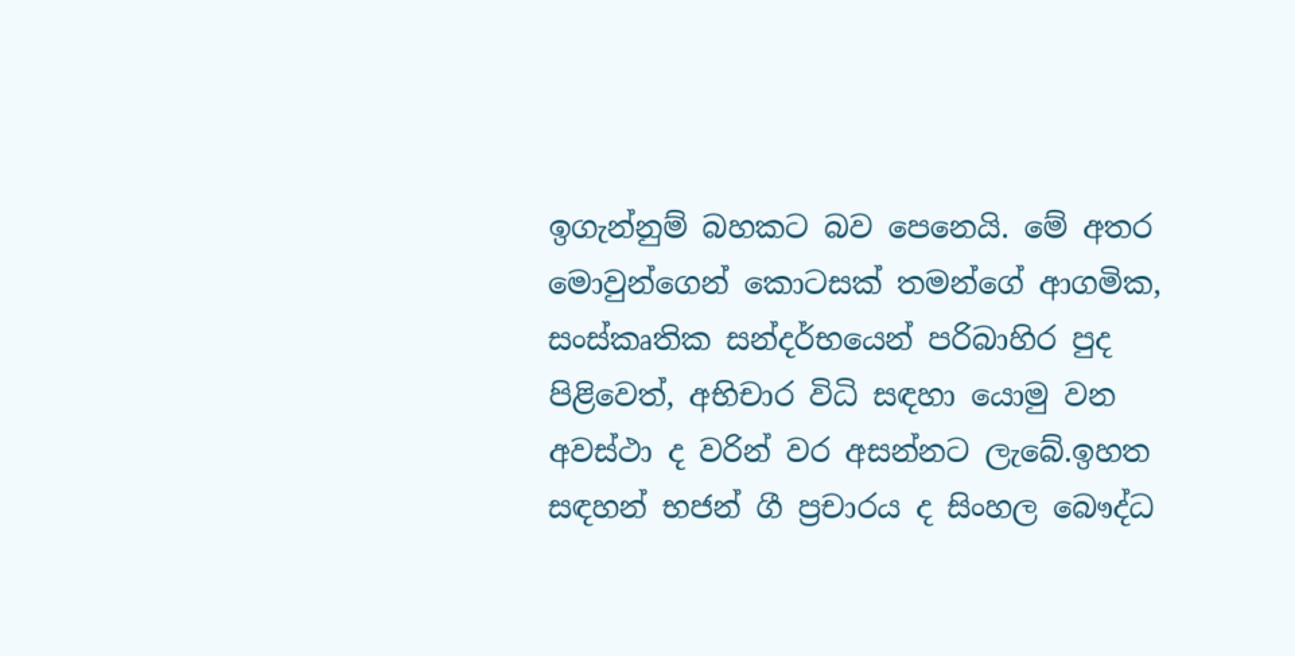ඉගැන්නුම් බහකට බව පෙනෙයි. මේ අතර මොවුන්ගෙන් කොටසක් තමන්ගේ ආගමික, සංස්කෘතික සන්දර්භයෙන් පරිබාහිර පුද පිළිවෙත්, අභිචාර විධි සඳහා යොමු වන අවස්ථා ද වරින් වර අසන්නට ලැබේ.ඉහත සඳහන් භජන් ගී ප්‍රචාරය ද සිංහල බෞද්ධ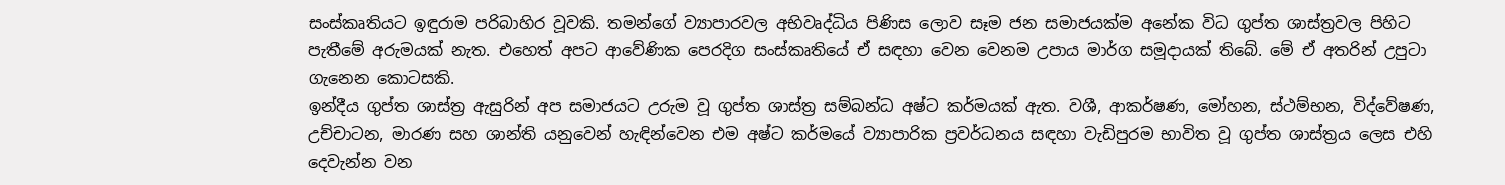සංස්කෘතියට ඉඳුරාම පරිබාහිර වූවකි. තමන්ගේ ව්‍යාපාරවල අභිවෘද්ධිය පිණිස ලොව සෑම ජන සමාජයක්ම අනේක විධ ගුප්ත ශාස්ත්‍රවල පිහිට පැතීමේ අරුමයක් නැත. එහෙත් අපට ආවේණික පෙරදිග සංස්කෘතියේ ඒ සඳහා වෙන වෙනම උපාය මාර්ග සමූදායක් තිබේ. මේ ඒ අතරින් උපුටා ගැනෙන කොටසකි.
ඉන්දීය ගුප්ත ශාස්ත්‍ර ඇසුරින් අප සමාජයට උරුම වූ ගුප්ත ශාස්ත්‍ර සම්බන්ධ අෂ්ට කර්මයක් ඇත. වශී, ආකර්ෂණ, මෝහන, ස්ථම්භන, විද්වේෂණ, උච්චාටන, මාරණ සහ ශාන්ති යනුවෙන් හැඳින්වෙන එම අෂ්ට කර්මයේ ව්‍යාපාරික ප්‍රවර්ධනය සඳහා වැඩිපුරම භාවිත වූ ගුප්ත ශාස්ත්‍රය ලෙස එහි දෙවැන්න වන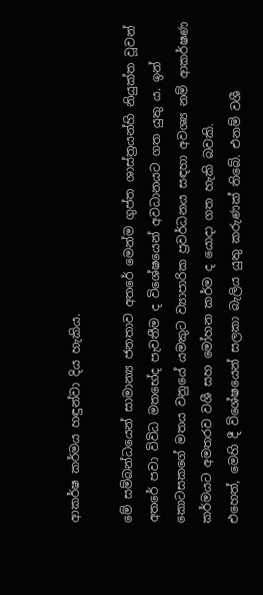ආකර්ෂ කර්මය හඳුන්වා දිය හැකිය.

මේ සම්බන්ධයෙන් සාමාන්‍ය ජනතාව අතරේ මෙන්ම ගුප්ත ශාස්ත්‍රයන්හි නියුක්ත වූවන් අතරේ පවා විවිධ මතභේද පැවතීම ද විශේෂයෙන් අවධානයට ගත යුතු ය. ඉන් කොටසකගේ මතය වනුයේ යමකුට ව්‍යාපාරික ප්‍රවර්ධනය සඳහා අවශ්‍ය නම් ආකර්ෂණ කර්මයට අමතරව වශී සහ මෝහන කර්ම ද යොදා ගත හැකි බවකි.
එහෙත්, මෙහි දී විශේෂයෙන් සලකා බැලිය යුතු කරුණක් තිබේ. එනම් වශී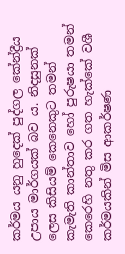කර්මය යනු හුදෙක් පුද්ගල කේන්ද්‍රීය උපාය මාර්ගයක් බව ය. නිදසුනක් ලෙස කිසියම් කෙනෙකුට තමන් කැමැති කාන්තාව හෝ පුරුෂයා තමන් කෙරෙහි නතු කර ගත හැක්කේ වශී කර්මයකින් මිස ආකර්ෂණ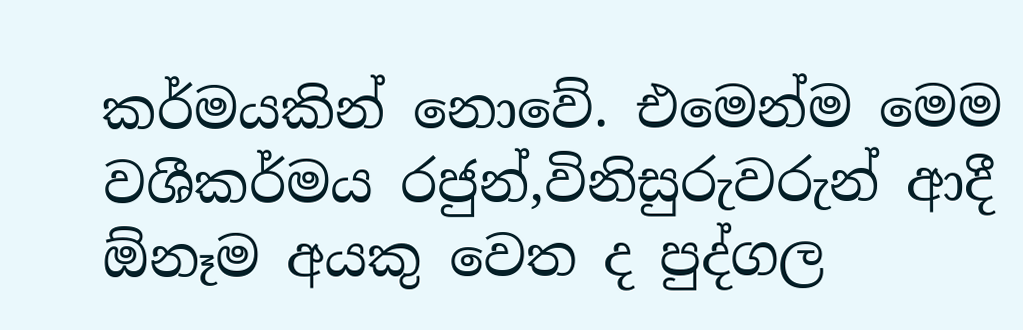කර්මයකින් නොවේ. එමෙන්ම මෙම වශීකර්මය රජුන්,විනිසුරුවරුන් ආදී ඕනෑම අයකු වෙත ද පුද්ගල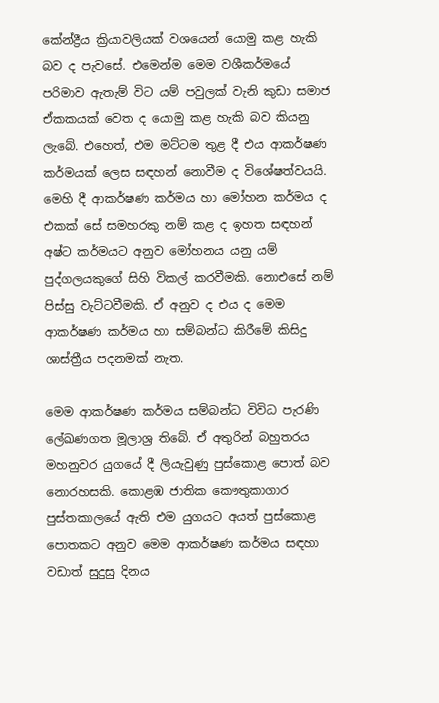කේන්ද්‍රීය ක්‍රියාවලියක් වශයෙන් යොමු කළ හැකි බව ද පැවසේ. එමෙන්ම මෙම වශීකර්මයේ පරිමාව ඇතැම් විට යම් පවුලක් වැනි කුඩා සමාජ ඒකකයක් වෙත ද යොමු කළ හැකි බව කියනු ලැබේ. එහෙත්, එම මට්ටම තුළ දී එය ආකර්ෂණ කර්මයක් ලෙස සඳහන් නොවීම ද විශේෂත්වයයි. මෙහි දී ආකර්ෂණ කර්මය හා මෝහන කර්මය ද එකක් සේ සමහරකු නම් කළ ද ඉහත සඳහන් අෂ්ට කර්මයට අනුව මෝහනය යනු යම් පුද්ගලයකුගේ සිහි විකල් කරවීමකි. නොඑසේ නම් පිස්සු වැට්ටවීමකි. ඒ අනුව ද එය ද මෙම ආකර්ෂණ කර්මය හා සම්බන්ධ කිරීමේ කිසිදු ශාස්ත්‍රීය පදනමක් නැත.

මෙම ආකර්ෂණ කර්මය සම්බන්ධ විවිධ පැරණි ලේඛණගත මූලාශ්‍ර තිබේ. ඒ අතුරින් බහුතරය මහනුවර යුගයේ දී ලියැවුණු පුස්කොළ පොත් බව නොරහසකි. කොළඹ ජාතික කෞතුකාගාර පුස්තකාලයේ ඇති එම යුගයට අයත් පුස්කොළ පොතකට අනුව මෙම ආකර්ෂණ කර්මය සඳහා වඩාත් සුදුසු දිනය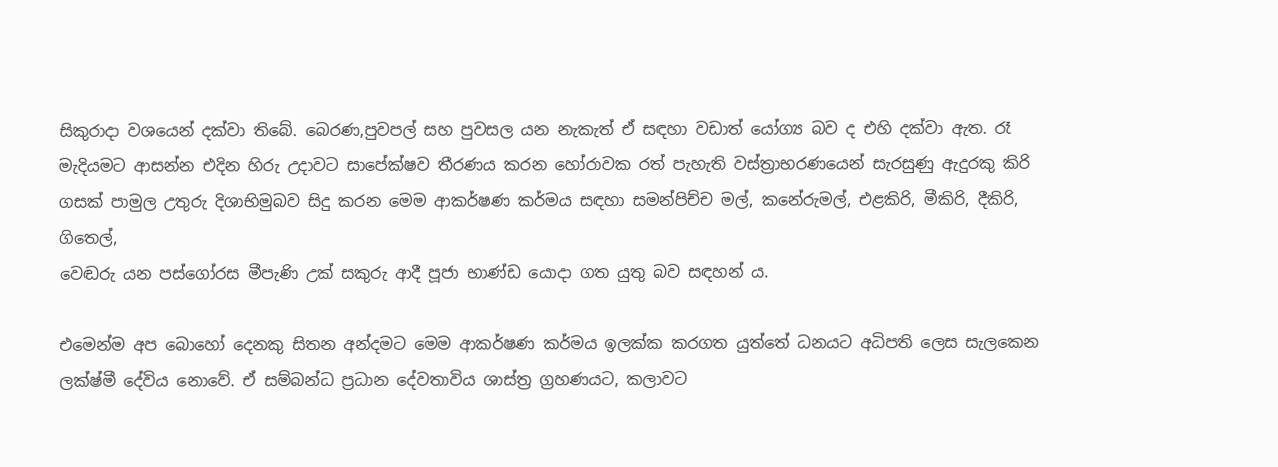සිකුරාදා වශයෙන් දක්වා තිබේ. බෙරණ,පුවපල් සහ පුවසල යන නැකැත් ඒ සඳහා වඩාත් යෝග්‍ය බව ද එහි දක්වා ඇත. රෑ මැදියමට ආසන්න එදින හිරු උදාවට සාපේක්ෂව තීරණය කරන හෝරාවක රත් පැහැති වස්ත්‍රාභරණයෙන් සැරසුණු ඇදුරකු කිරි ගසක් පාමුල උතුරු දිශාභිමුබව සිදු කරන මෙම ආකර්ෂණ කර්මය සඳහා සමන්පිච්ච මල්, කනේරුමල්, එළකිරි, මීකිරි, දීකිරි, ගිතෙල්,
වෙඬරු යන පස්ගෝරස මීපැණි උක් සකුරු ආදී පූජා භාණ්ඩ යොදා ගත යුතු බව සඳහන් ය.

එමෙන්ම අප බොහෝ දෙනකු සිතන අන්දමට මෙම ආකර්ෂණ කර්මය ඉලක්ක කරගත යුත්තේ ධනයට අධිපති ලෙස සැලකෙන ලක්ෂ්මී දේවිය නොවේ. ඒ සම්බන්ධ ප්‍රධාන දේවතාවිය ශාස්ත්‍ර ග්‍රහණයට, කලාවට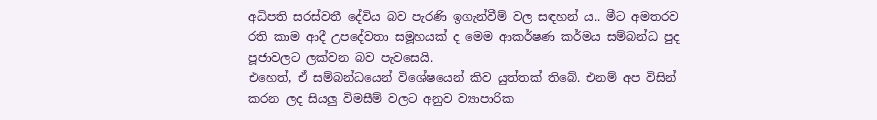අධිපති සරස්වතී දේවිය බව පැරණි ඉගැන්වීම් වල සඳහන් ය.. මීට අමතරව රති කාම ආදී උපදේවතා සමූහයක් ද මෙම ආකර්ෂණ කර්මය සම්බන්ධ පුද පූජාවලට ලක්වන බව පැවසෙයි.
එහෙත්, ඒ සම්බන්ධයෙන් විශේෂයෙන් කිව යුත්තක් තිබේ. එනම් අප විසින් කරන ලද සියලු විමසීම් වලට අනුව ව්‍යාපාරික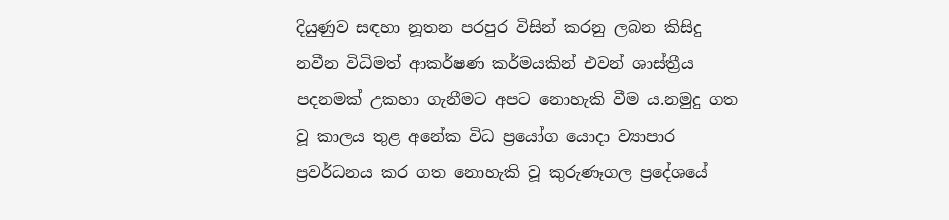දියුණුව සඳහා නූතන පරපුර විසින් කරනු ලබන කිසිදු නවීන විධිමත් ආකර්ෂණ කර්මයකින් එවන් ශාස්ත්‍රීය පදනමක් උකහා ගැනීමට අපට නොහැකි වීම ය.නමුදු ගත වූ කාලය තුළ අනේක විධ ප්‍රයෝග යොදා ව්‍යාපාර ප්‍රවර්ධනය කර ගත නොහැකි වූ කුරුණෑගල ප්‍රදේශයේ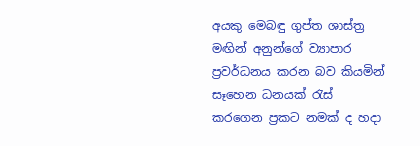අයකු මෙබඳු ගුප්ත ශාස්ත්‍ර මඟින් අනුන්ගේ ව්‍යාපාර ප්‍රවර්ධනය කරන බව කියමින් සෑහෙන ධනයක් රැස් කරගෙන ප්‍රකට නමක් ද හදා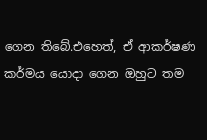ගෙන තිබේ.එහෙත්, ඒ ආකර්ෂණ කර්මය යොදා ගෙන ඔහුට තම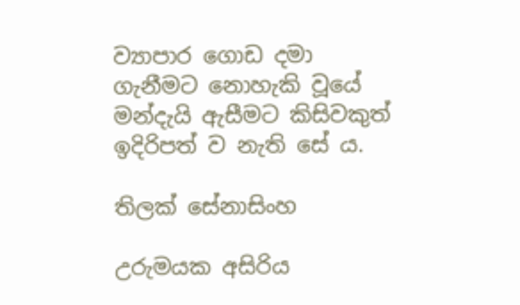ව්‍යාපාර ගොඩ දමා ගැනීමට නොහැකි වූයේ මන්දැයි ඇසීමට කිසිවකුත් ඉදිරිපත් ව නැති සේ ය.

තිලක් සේනාසිංහ

උරුමයක අසිරිය